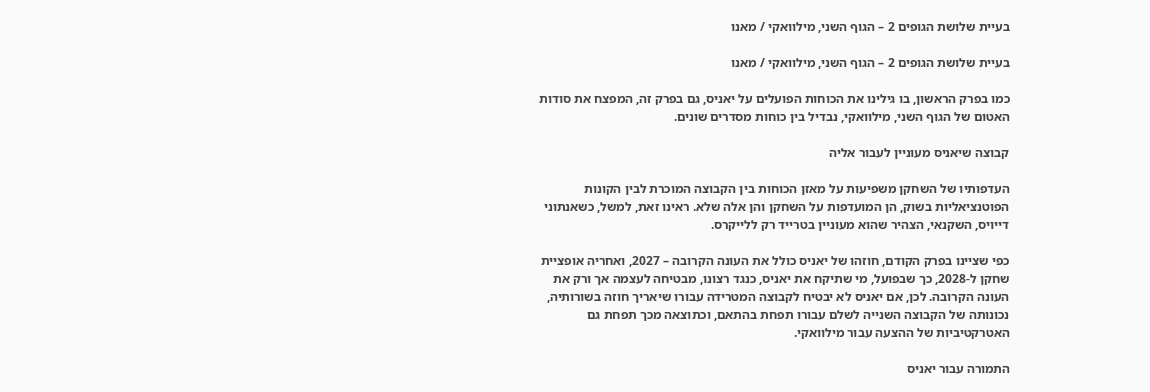בעיית שלושת הגופים 2 – הגוף השני, מילוואקי / מאנו

בעיית שלושת הגופים 2 – הגוף השני, מילוואקי / מאנו

כמו בפרק הראשון, בו גילינו את הכוחות הפועלים על יאניס, גם בפרק זה, המפצח את סודות האטום של הגוף השני, מילוואקי, נבדיל בין כוחות מסדרים שונים.

קבוצה שיאניס מעוניין לעבור אליה

העדפותיו של השחקן משפיעות על מאזן הכוחות בין הקבוצה המוכרת לבין הקונות הפוטנציאליות בשוק, הן המועדפות על השחקן והן אלה שלא. ראינו זאת, למשל, כשאנתוני דייויס, השקנאי, הצהיר שהוא מעוניין בטרייד רק ללייקרס.

כפי שציינו בפרק הקודם, חוזהו של יאניס כולל את העונה הקרובה – 2027, ואחריה אופציית שחקן ל-2028, כך שבפועל, מי שתיקח את יאניס, כנגד רצונו, מבטיחה לעצמה אך ורק את העונה הקרובה. לכן, אם יאניס לא יבטיח לקבוצה המטרידה עבורו שיאריך חוזה בשורותיה, נכונותה של הקבוצה השנייה לשלם עבורו תפחת בהתאם, וכתוצאה מכך תפחת גם האטרקטיביות של ההצעה עבור מילוואקי.

התמורה עבור יאניס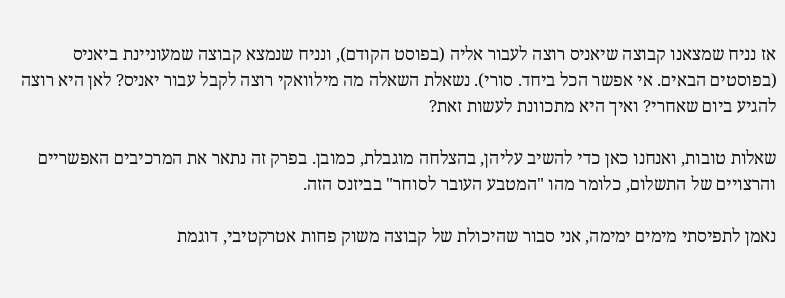אז נניח שמצאנו קבוצה שיאניס רוצה לעבור אליה (בפוסט הקודם), ונניח שנמצא קבוצה שמעוניינת ביאניס (בפוסטים הבאים. אי אפשר הכל ביחד. סורי). נשאלת השאלה מה מילוואקי רוצה לקבל עבור יאניס? לאן היא רוצה להגיע ביום שאחרי? ואיך היא מתכוונת לעשות זאת?

שאלות טובות, ואנחנו כאן כדי להשיב עליהן, בהצלחה מוגבלת, כמובן. בפרק זה נתאר את המרכיבים האפשריים והרצויים של התשלום, כלומר מהו "המטבע העובר לסוחר" בביזנס הזה.

נאמן לתפיסתי מימים ימימה, אני סבור שהיכולת של קבוצה משוק פחות אטרקטיבי, דוגמת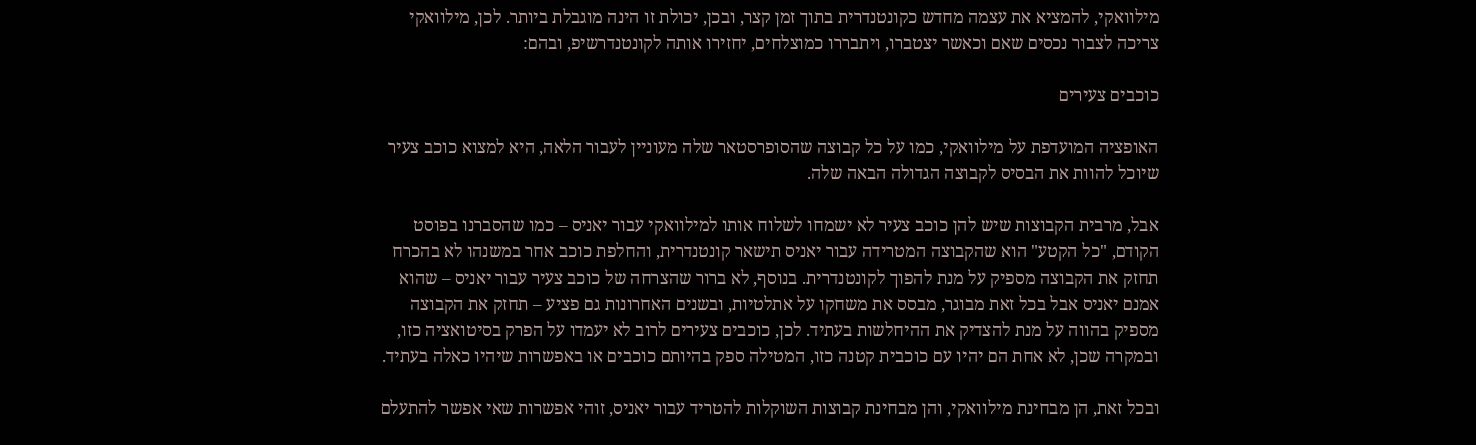מילוואקי, להמציא את עצמה מחדש כקונטנדרית בתוך זמן קצר, ובכן, יכולת זו הינה מוגבלת ביותר. לכן, מילוואקי צריכה לצבור נכסים שאם וכאשר יצטברו, ויתבררו כמוצלחים, יחזירו אותה לקונטנדרשיפ, ובהם:

כוכבים צעירים

האופציה המועדפת על מילוואקי, כמו על כל קבוצה שהסופרסטאר שלה מעוניין לעבור הלאה, היא למצוא כוכב צעיר שיוכל להוות את הבסיס לקבוצה הגדולה הבאה שלה.

אבל, מרבית הקבוצות שיש להן כוכב צעיר לא ישמחו לשלוח אותו למילוואקי עבור יאניס – כמו שהסברנו בפוסט הקודם, "כל הקטע" הוא שהקבוצה המטרידה עבור יאניס תישאר קונטנדרית, והחלפת כוכב אחר במשנהו לא בהכרח תחזק את הקבוצה מספיק על מנת להפוך לקונטנדרית. בנוסף, לא ברור שהצרחה של כוכב צעיר עבור יאניס – שהוא אמנם יאניס אבל בכל זאת מבוגר, מבסס את משחקו על אתלטיות, ובשנים האחרונות גם פציע – תחזק את הקבוצה מספיק בהווה על מנת להצדיק את ההיחלשות בעתיד. לכן, כוכבים צעירים לרוב לא יעמדו על הפרק בסיטואציה כזו, ובמקרה שכן, לא אחת הם יהיו עם כוכבית קטנה כזו, המטילה ספק בהיותם כוכבים או באפשרות שיהיו כאלה בעתיד.

ובכל זאת, הן מבחינת מילוואקי, והן מבחינת קבוצות השוקלות להטריד עבור יאניס, זוהי אפשרות שאי אפשר להתעלם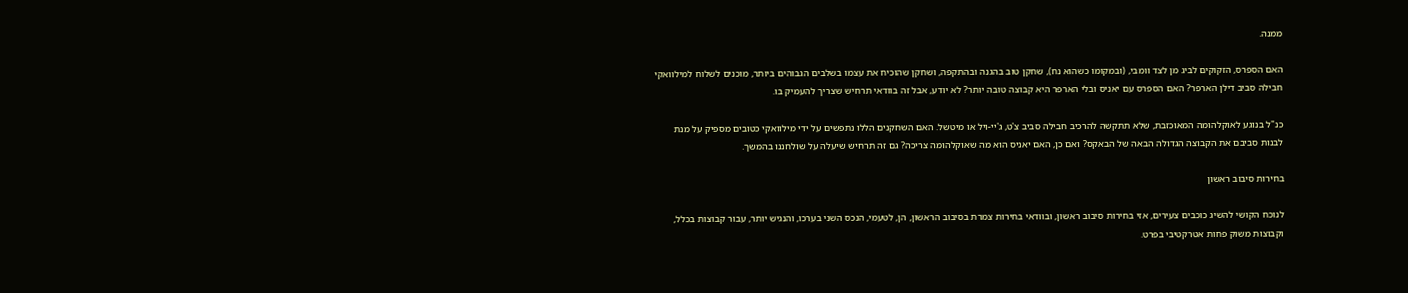ממנה.

האם הספרס, הזקוקים לביג מן לצד וומבי, (ובמקומו כשהוא נח), שחקן טוב בהגנה ובהתקפה, ושחקן שהוכיח את עצמו בשלבים הגבוהים ביותר, מוכנים לשלוח למילוואקי חבילה סביב דילן הארפר? האם הספרס עם יאניס ובלי הארפר היא קבוצה טובה יותר? לא יודע, אבל זה בוודאי תרחיש שצריך להעמיק בו.

כנ"ל בנוגע לאוקלהומה המאוכזבת, שלא תתקשה להרכיב חבילה סביב צ'ט, ג'יי-ויל או מיטשל. האם השחקנים הללו נתפשים על ידי מילוואקי כטובים מספיק על מנת לבנות סביבם את הקבוצה הגדולה הבאה של הבאקס? ואם כן, האם יאניס הוא מה שאוקלהומה צריכה? גם זה תרחיש שיעלה על שולחננו בהמשך.

בחירות סיבוב ראשון

לנוכח הקושי להשיג כוכבים צעירים, אזי בחירות סיבוב ראשון, ובוודאי בחירות צמרת בסיבוב הראשון, הן, לטעמי, הנכס השני בערכו, והנגיש יותר, עבור קבוצות בכלל, וקבוצות משוק פחות אטרקטיבי בפרט.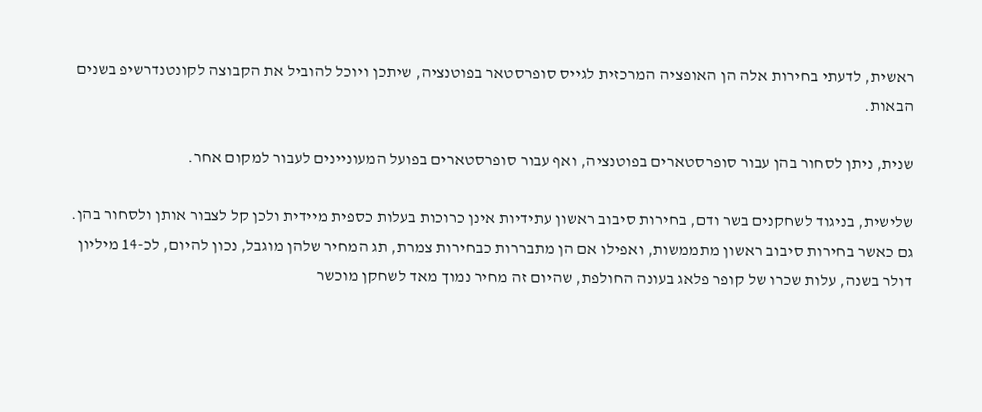ראשית, לדעתי בחירות אלה הן האופציה המרכזית לגייס סופרסטאר בפוטנציה, שיתכן ויוכל להוביל את הקבוצה לקונטנדרשיפ בשנים הבאות.

שנית, ניתן לסחור בהן עבור סופרסטארים בפוטנציה, ואף עבור סופרסטארים בפועל המעוניינים לעבור למקום אחר.

שלישית, בניגוד לשחקנים בשר ודם, בחירות סיבוב ראשון עתידיות אינן כרוכות בעלות כספית מיידית ולכן קל לצבור אותן ולסחור בהן. גם כאשר בחירות סיבוב ראשון מתממשות, ואפילו אם הן מתבררות כבחירות צמרת, תג המחיר שלהן מוגבל, נכון להיום, לכ-14 מיליון דולר בשנה, עלות שכרו של קופר פלאג בעונה החולפת, שהיום זה מחיר נמוך מאד לשחקן מוכשר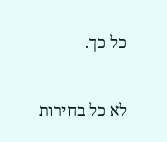כל כך.

לא כל בחירות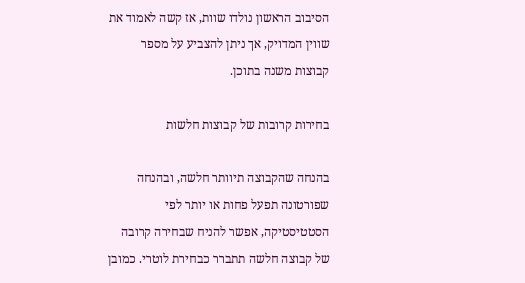הסיבוב הראשון נולדו שוות, אז קשה לאמוד את שווין המדויק, אך ניתן להצביע על מספר קבוצות משנה בתוכן.

בחירות קרובות של קבוצות חלשות

בהנחה שהקבוצה תיוותר חלשה, ובהנחה שפורטונה תפעל פחות או יותר לפי הסטטיסטיקה, אפשר להניח שבחירה קרובה של קבוצה חלשה תתברר כבחירת לוטרי. כמובן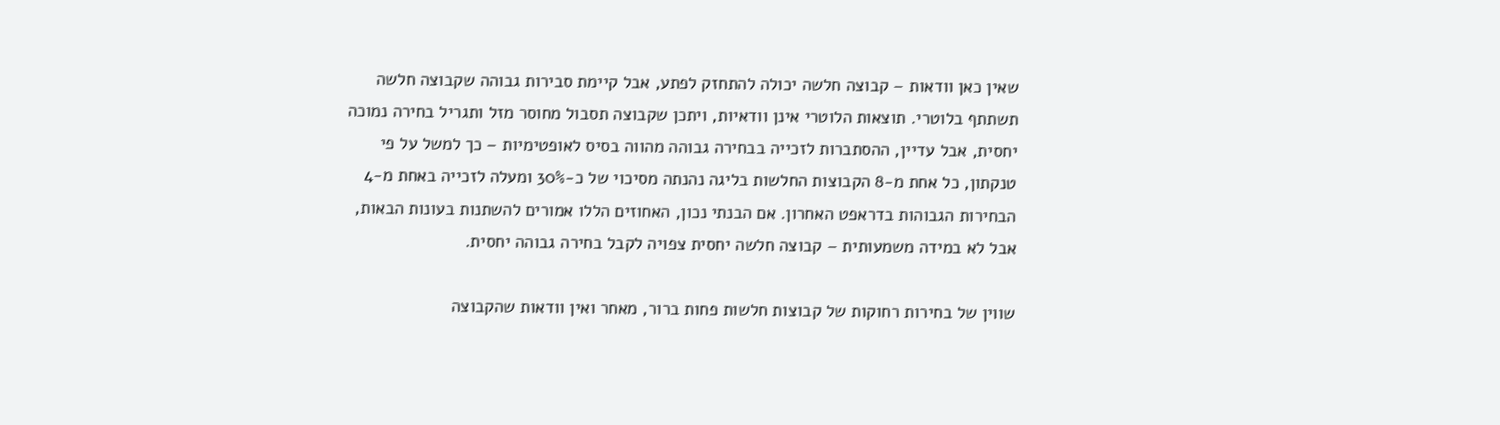שאין כאן וודאות – קבוצה חלשה יכולה להתחזק לפתע, אבל קיימת סבירות גבוהה שקבוצה חלשה תשתתף בלוטרי. תוצאות הלוטרי אינן וודאיות, ויתכן שקבוצה תסבול מחוסר מזל ותגריל בחירה נמוכה יחסית, אבל עדיין, ההסתברות לזכייה בבחירה גבוהה מהווה בסיס לאופטימיות – כך למשל על פי טנקתון, כל אחת מ-8 הקבוצות החלשות בליגה נהנתה מסיכוי של כ-30% ומעלה לזכייה באחת מ-4 הבחירות הגבוהות בדראפט האחרון. אם הבנתי נכון, האחוזים הללו אמורים להשתנות בעונות הבאות, אבל לא במידה משמעותית – קבוצה חלשה יחסית צפויה לקבל בחירה גבוהה יחסית.

שווין של בחירות רחוקות של קבוצות חלשות פחות ברור, מאחר ואין וודאות שהקבוצה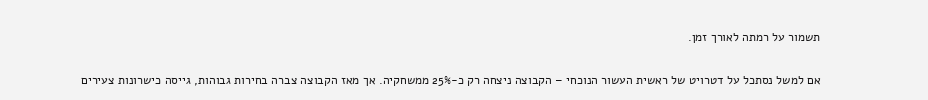תשמור על רמתה לאורך זמן.

אם למשל נסתכל על דטרויט של ראשית העשור הנוכחי – הקבוצה ניצחה רק כ-25% ממשחקיה. אך מאז הקבוצה צברה בחירות גבוהות, גייסה כישרונות צעירים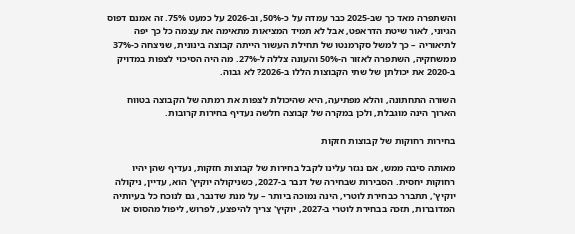והשתפרה מאד כך שב-2025 כבר עמדה על כ-50%, וב-2026 על כמעט 75%. זה אמנם דפוס הגיוני, לאור שיטת הדראפט, אבל לא תמיד המציאות מתאימה את עצמה כל כך יפה לתיאוריה – כך למשל סקרמנטו של תחילת העשור הייתה קבוצה בינונית, שניצחה כ-37% ממשחקיה, השתפרה לאזור ה-50% והעונה צללה ל-27%. מה היה הסיכוי לצפות במדויק ב-2020 את יכולתן של שתי הקבוצות הללו ב-2026? לא גבוה.

השורה התחתונה, והלא מפתיעה, היא שהיכולת לצפות את רמתה של הקבוצה בטווח הארוך הינה מוגבלת, ולכן במקרה של קבוצה חלשה נעדיף בחירות קרובות.

בחירות רחוקות של קבוצות חזקות

מאותה סיבה ממש, אם נגזר עלינו לקבל בחירות של קבוצות חזקות, נעדיף שהן יהיו רחוקות יחסית. הסבירות שבחירה של דנבר ב-2027, כשניקולה יוקיץ' הוא, עדיין, ניקולה יוקיץ', תתברר כבחירת לוטרי, הינה נמוכה ביותר – על מנת שדנבר, גם לנוכח כל בעיותיה המדוברות, תזכה בבחירת לוטרי ב-2027, יוקיץ' צריך להיפצע, לפרוש, ליפול מהסוס או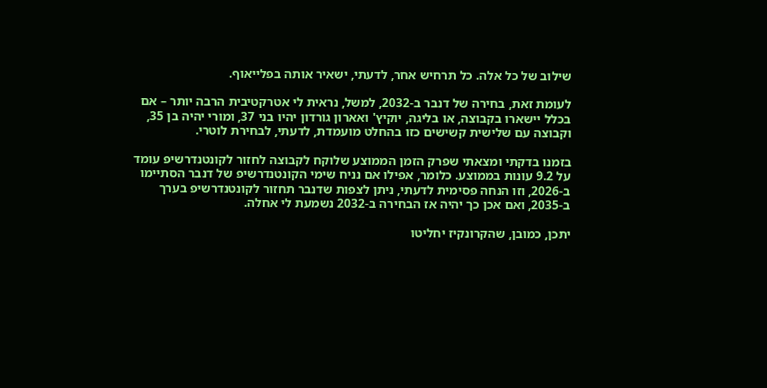שילוב של כל אלה. כל תרחיש אחר, לדעתי, ישאיר אותה בפלייאוף.

לעומת זאת, בחירה של דנבר ב-2032, למשל, נראית לי אטרקטיבית הרבה יותר – אם בכלל יישארו בקבוצה, או בליגה, יוקיץ' ואארון גורדון יהיו בני 37, ומורי יהיה בן 35, וקבוצה עם שלישית קשישים כזו בהחלט מועמדת, לדעתי, לבחירת לוטרי.

בזמנו בדקתי ומצאתי שפרק הזמן הממוצע שלוקח לקבוצה לחזור לקונטנדרשיפ עומד על 9.2 עונות בממוצע. כלומר, אפילו אם נניח שימי הקונטנדרשיפ של דנבר הסתיימו ב-2026, וזו הנחה פסימית לדעתי, ניתן לצפות שדנבר תחזור לקונטנדרשיפ בערך ב-2035, ואם אכן כך יהיה אז הבחירה ב-2032 נשמעת לי אחלה.

יתכן, כמובן, שהקרונקיז יחליטו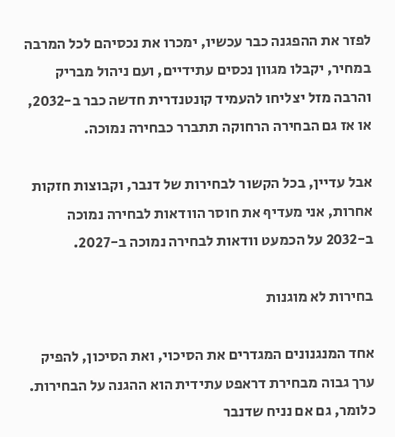לפזר את ההפגנה כבר עכשיו, ימכרו את נכסיהם לכל המרבה במחיר, יקבלו מגוון נכסים עתידיים, ועם ניהול מבריק והרבה מזל יצליחו להעמיד קונטנדרית חדשה כבר ב-2032, או אז גם הבחירה הרחוקה תתברר כבחירה נמוכה.

אבל עדיין, בכל הקשור לבחירות של דנבר, וקבוצות חזקות אחרות, אני מעדיף את חוסר הוודאות לבחירה נמוכה ב-2032 על הכמעט וודאות לבחירה נמוכה ב-2027.

בחירות לא מוגנות

אחד המנגנונים המגדרים את הסיכוי, ואת הסיכון, להפיק ערך גבוה מבחירת דראפט עתידית הוא ההגנה על הבחירות. כלומר, גם אם נניח שדנבר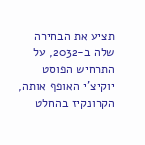תציע את הבחירה שלה ב-2032, על התרחיש הפוסט יוקיצ'י האופף אותה, הקרונקיז בהחלט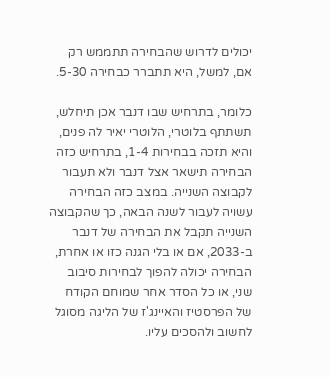יכולים לדרוש שהבחירה תתממש רק אם, למשל, היא תתברר כבחירה 5-30.

כלומר, בתרחיש שבו דנבר אכן תיחלש, תשתתף בלוטרי, הלוטרי יאיר לה פנים, והיא תזכה בבחירות 1-4, בתרחיש כזה הבחירה תישאר אצל דנבר ולא תעבור לקבוצה השנייה. במצב כזה הבחירה עשויה לעבור לשנה הבאה, כך שהקבוצה השנייה תקבל את הבחירה של דנבר ב-2033, אם או בלי הגנה כזו או אחרת, הבחירה יכולה להפוך לבחירות סיבוב שני, או כל הסדר אחר שמוחם הקודח של הפרסטיז והאיינג'ז של הליגה מסוגל לחשוב ולהסכים עליו.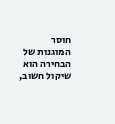חוסר המוגנות של הבחירה הוא שיקול חשוב,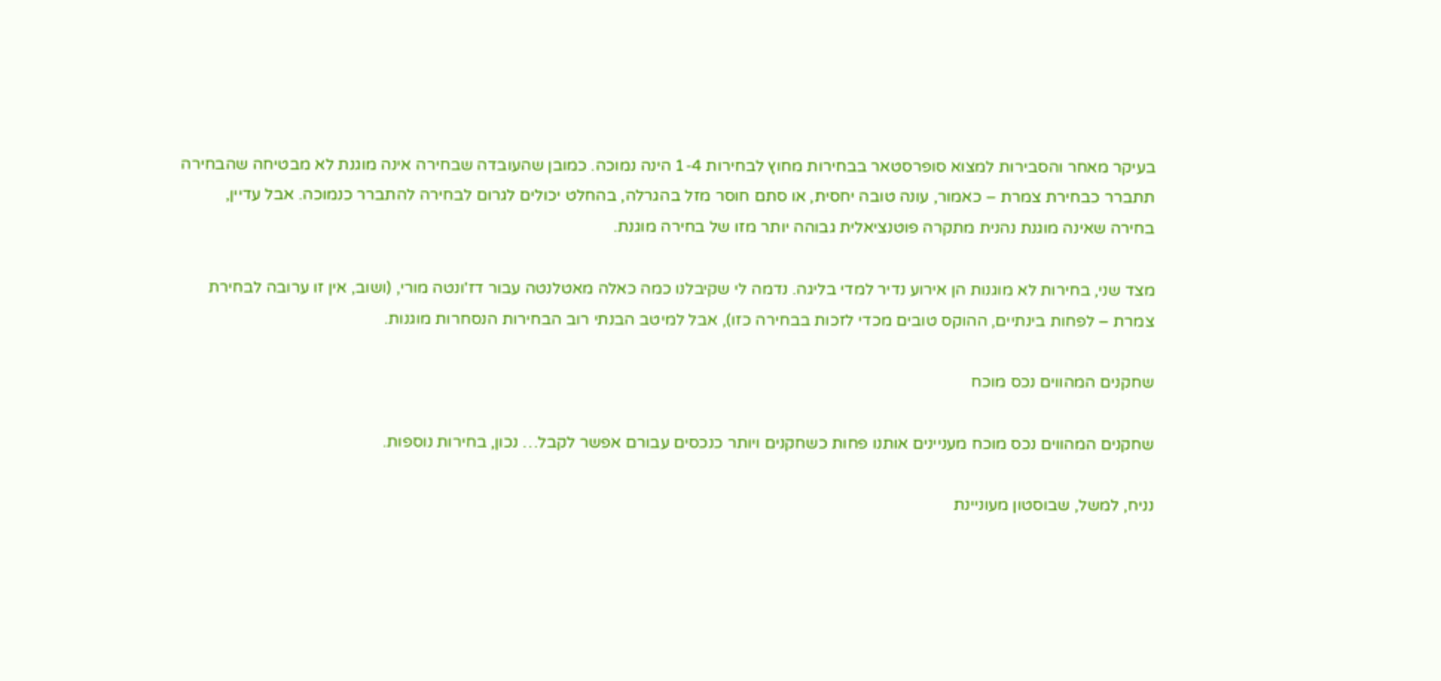בעיקר מאחר והסבירות למצוא סופרסטאר בבחירות מחוץ לבחירות 1-4 הינה נמוכה. כמובן שהעובדה שבחירה אינה מוגנת לא מבטיחה שהבחירה תתברר כבחירת צמרת – כאמור, עונה טובה יחסית, או סתם חוסר מזל בהגרלה, בהחלט יכולים לגרום לבחירה להתברר כנמוכה. אבל עדיין, בחירה שאינה מוגנת נהנית מתקרה פוטנציאלית גבוהה יותר מזו של בחירה מוגנת.

מצד שני, בחירות לא מוגנות הן אירוע נדיר למדי בליגה. נדמה לי שקיבלנו כמה כאלה מאטלנטה עבור דז'ונטה מורי, (ושוב, אין זו ערובה לבחירת צמרת – לפחות בינתיים, ההוקס טובים מכדי לזכות בבחירה כזו), אבל למיטב הבנתי רוב הבחירות הנסחרות מוגנות.

שחקנים המהווים נכס מוכח

שחקנים המהווים נכס מוכח מעניינים אותנו פחות כשחקנים ויותר כנכסים עבורם אפשר לקבל… נכון, בחירות נוספות.

נניח, למשל, שבוסטון מעוניינת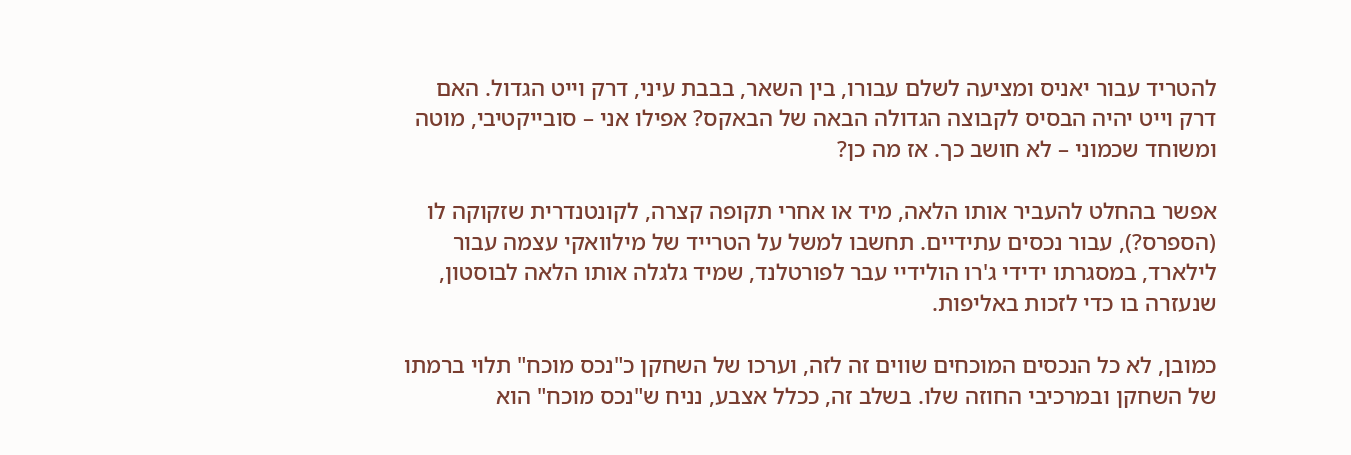להטריד עבור יאניס ומציעה לשלם עבורו, בין השאר, בבבת עיני, דרק וייט הגדול. האם דרק וייט יהיה הבסיס לקבוצה הגדולה הבאה של הבאקס? אפילו אני – סובייקטיבי, מוטה ומשוחד שכמוני – לא חושב כך. אז מה כן?

אפשר בהחלט להעביר אותו הלאה, מיד או אחרי תקופה קצרה, לקונטנדרית שזקוקה לו (הספרס?), עבור נכסים עתידיים. תחשבו למשל על הטרייד של מילוואקי עצמה עבור לילארד, במסגרתו ידידי ג'רו הולידיי עבר לפורטלנד, שמיד גלגלה אותו הלאה לבוסטון, שנעזרה בו כדי לזכות באליפות.

כמובן, לא כל הנכסים המוכחים שווים זה לזה, וערכו של השחקן כ"נכס מוכח" תלוי ברמתו של השחקן ובמרכיבי החוזה שלו. בשלב זה, ככלל אצבע, נניח ש"נכס מוכח" הוא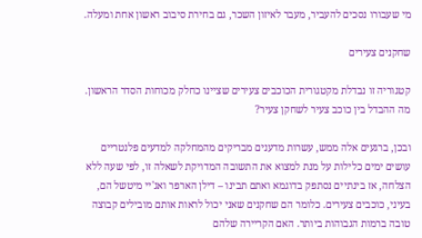מי שעבורו נסכים להעביר, מעבר לאיזון השכר, גם בחירת סיבוב ראשון אחת ומעלה.

שחקנים צעירים

קטגוריה זו נבדלת מקטגורית הכוכבים צעירים שציינו כחלק מכוחות הסדר הראשון. מה ההבדל בין כוכב צעיר לשחקן צעיר?

ובכן, ברגעים אלה ממש, עשרות מדענים מבריקים מהמחלקה למדעים פלנטריים עושים ימים כלילות על מנת למצוא את התשובה המדויקת לשאלה זו, לפי שעה ללא הצלחה, אז בינתיים נסתפק בדוגמא ואתם תבינו – דילן הארפר ואג'יי מיטשל הם, בעיני, כוכבים צעירים. כלומר הם שחקנים שאני יכול לראות אותם מובילים קבוצה טובה ברמות הגבוהות ביותר. האם הקריירה שלהם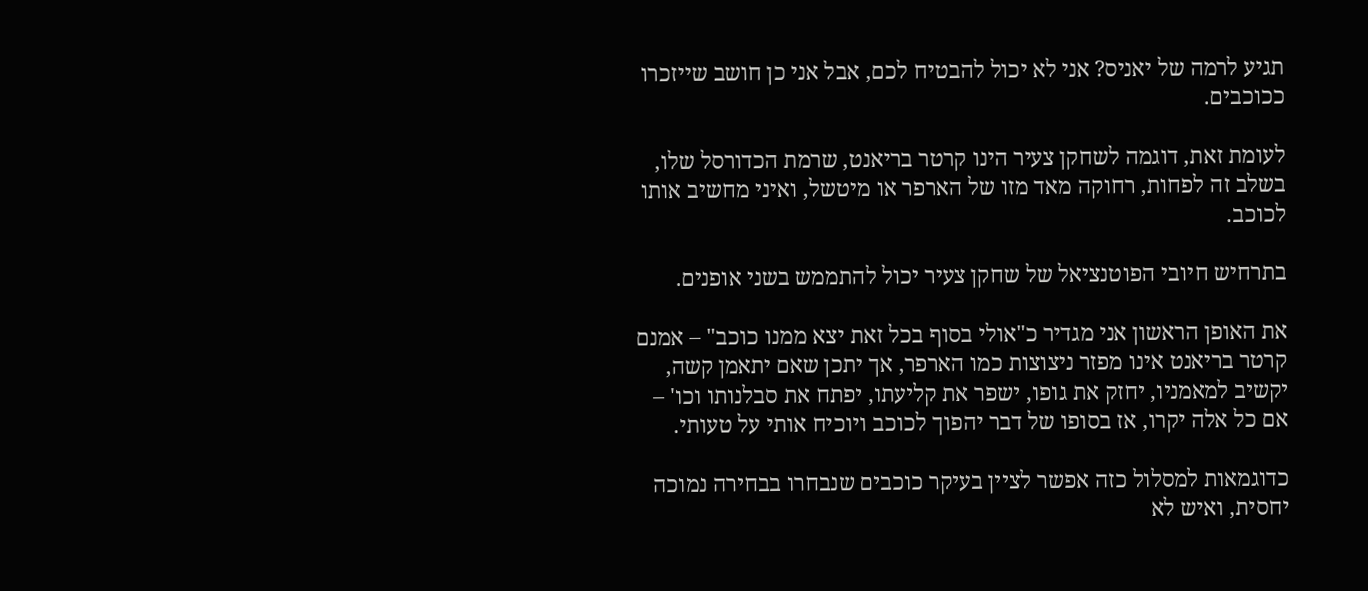תגיע לרמה של יאניס? אני לא יכול להבטיח לכם, אבל אני כן חושב שייזכרו ככוכבים.

לעומת זאת, דוגמה לשחקן צעיר הינו קרטר בריאנט, שרמת הכדורסל שלו, בשלב זה לפחות, רחוקה מאד מזו של הארפר או מיטשל, ואיני מחשיב אותו לכוכב.

בתרחיש חיובי הפוטנציאל של שחקן צעיר יכול להתממש בשני אופנים.

את האופן הראשון אני מגדיר כ"אולי בסוף בכל זאת יצא ממנו כוכב" – אמנם קרטר בריאנט אינו מפזר ניצוצות כמו הארפר, אך יתכן שאם יתאמן קשה, יקשיב למאמניו, יחזק את גופו, ישפר את קליעתו, יפתח את סבלנותו וכו' – אם כל אלה יקרו, אז בסופו של דבר יהפוך לכוכב ויוכיח אותי על טעותי.

כדוגמאות למסלול כזה אפשר לציין בעיקר כוכבים שנבחרו בבחירה נמוכה יחסית, ואיש לא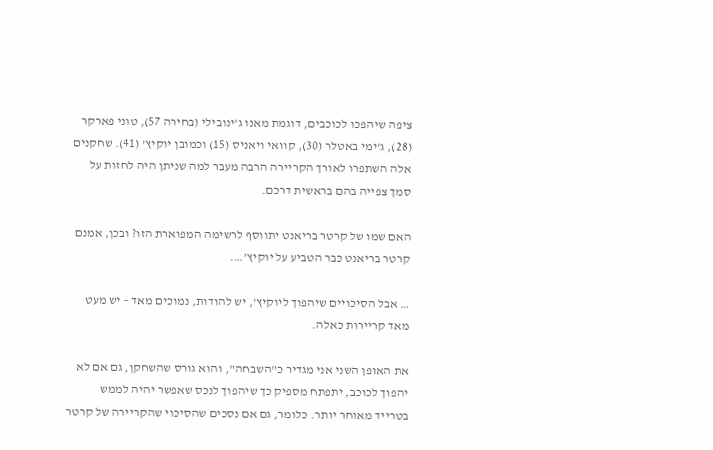ציפה שיהפכו לכוכבים, דוגמת מאנו ג'ינובילי (בחירה 57), טוני פארקר (28), ג'ימי באטלר (30), קוואי ויאניס (15) וכמובן יוקיץ' (41). שחקנים אלה השתפרו לאורך הקריירה הרבה מעבר למה שניתן היה לחזות על סמך צפייה בהם בראשית דרכם.

האם שמו של קרטר בריאנט יתווסף לרשימה המפוארת הזו? ובכן, אמנם קרטר בריאנט כבר הטביע על יוקיץ'….

… אבל הסיכויים שיהפוך ליוקיץ', יש להודות, נמוכים מאד – יש מעט מאד קריירות כאלה.

את האופן השני אני מגדיר כ"השבחה", והוא גורס שהשחקן, גם אם לא יהפוך לכוכב, יתפתח מספיק כך שיהפוך לנכס שאפשר יהיה לממש בטרייד מאוחר יותר. כלומר, גם אם נסכים שהסיכוי שהקריירה של קרטר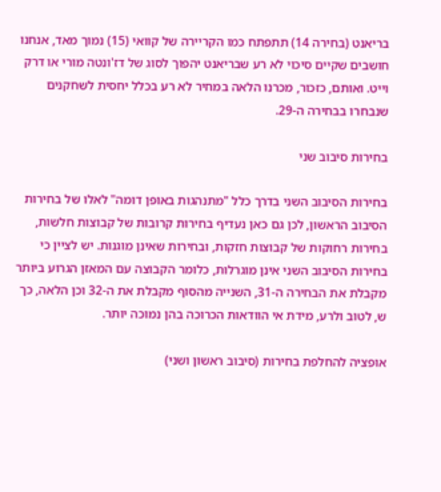בריאנט (בחירה 14) תתפתח כמו הקריירה של קוואי (15) נמוך מאד, אנחנו חושבים שקיים סיכוי לא רע שבריאנט יהפוך לסוג של דז'ונטה מורי או דרק וייט. ואותם, כזכור, מכרנו הלאה במחיר לא רע בכלל יחסית לשחקנים שנבחרו בבחירה ה-29.

בחירות סיבוב שני

בחירות הסיבוב השני בדרך כלל "מתנהגות באופן דומה" לאלו של בחירות הסיבוב הראשון, לכן גם כאן נעדיף בחירות קרובות של קבוצות חלשות, בחירות רחוקות של קבוצות חזקות, ובחירות שאינן מוגנות. יש לציין כי בחירות הסיבוב השני אינן מוגרלות, כלומר הקבוצה עם המאזן הגרוע ביותר מקבלת את הבחירה ה-31, השנייה מהסוף מקבלת את ה-32 וכן הלאה, כך ש, לטוב ולרע, מידת אי הוודאות הכרוכה בהן נמוכה יותר.

אופציה להחלפת בחירות (סיבוב ראשון ושני)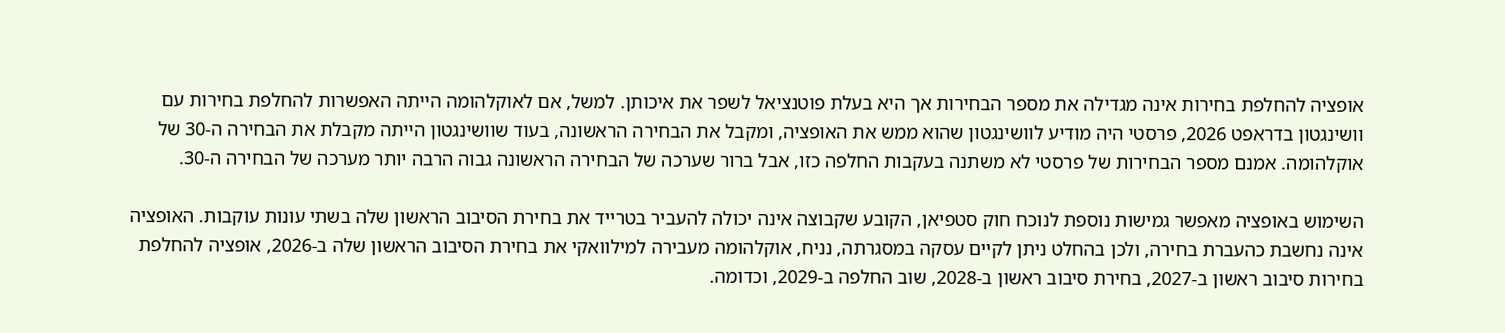אופציה להחלפת בחירות אינה מגדילה את מספר הבחירות אך היא בעלת פוטנציאל לשפר את איכותן. למשל, אם לאוקלהומה הייתה האפשרות להחלפת בחירות עם וושינגטון בדראפט 2026, פרסטי היה מודיע לוושינגטון שהוא ממש את האופציה, ומקבל את הבחירה הראשונה, בעוד שוושינגטון הייתה מקבלת את הבחירה ה-30 של אוקלהומה. אמנם מספר הבחירות של פרסטי לא משתנה בעקבות החלפה כזו, אבל ברור שערכה של הבחירה הראשונה גבוה הרבה יותר מערכה של הבחירה ה-30.

השימוש באופציה מאפשר גמישות נוספת לנוכח חוק סטפיאן, הקובע שקבוצה אינה יכולה להעביר בטרייד את בחירת הסיבוב הראשון שלה בשתי עונות עוקבות. האופציה אינה נחשבת כהעברת בחירה, ולכן בהחלט ניתן לקיים עסקה במסגרתה, נניח, אוקלהומה מעבירה למילוואקי את בחירת הסיבוב הראשון שלה ב-2026, אופציה להחלפת בחירות סיבוב ראשון ב-2027, בחירת סיבוב ראשון ב-2028, שוב החלפה ב-2029, וכדומה.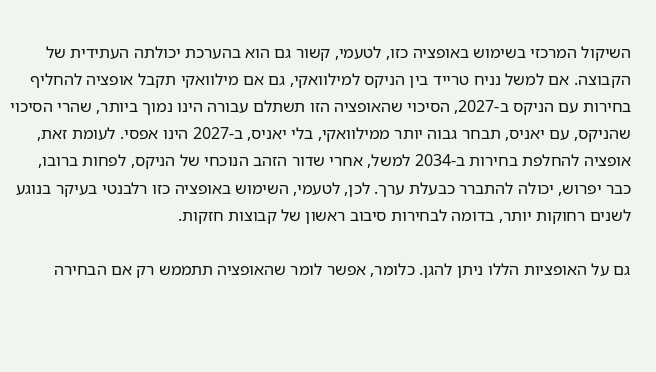השיקול המרכזי בשימוש באופציה כזו, לטעמי, קשור גם הוא בהערכת יכולתה העתידית של הקבוצה. אם למשל נניח טרייד בין הניקס למילוואקי, גם אם מילוואקי תקבל אופציה להחליף בחירות עם הניקס ב-2027, הסיכוי שהאופציה הזו תשתלם עבורה הינו נמוך ביותר, שהרי הסיכוי שהניקס, עם יאניס, תבחר גבוה יותר ממילוואקי, בלי יאניס, ב-2027 הינו אפסי. לעומת זאת, אופציה להחלפת בחירות ב-2034 למשל, אחרי שדור הזהב הנוכחי של הניקס, לפחות ברובו, כבר יפרוש, יכולה להתברר כבעלת ערך. לכן, לטעמי, השימוש באופציה כזו רלבנטי בעיקר בנוגע לשנים רחוקות יותר, בדומה לבחירות סיבוב ראשון של קבוצות חזקות.

גם על האופציות הללו ניתן להגן. כלומר, אפשר לומר שהאופציה תתממש רק אם הבחירה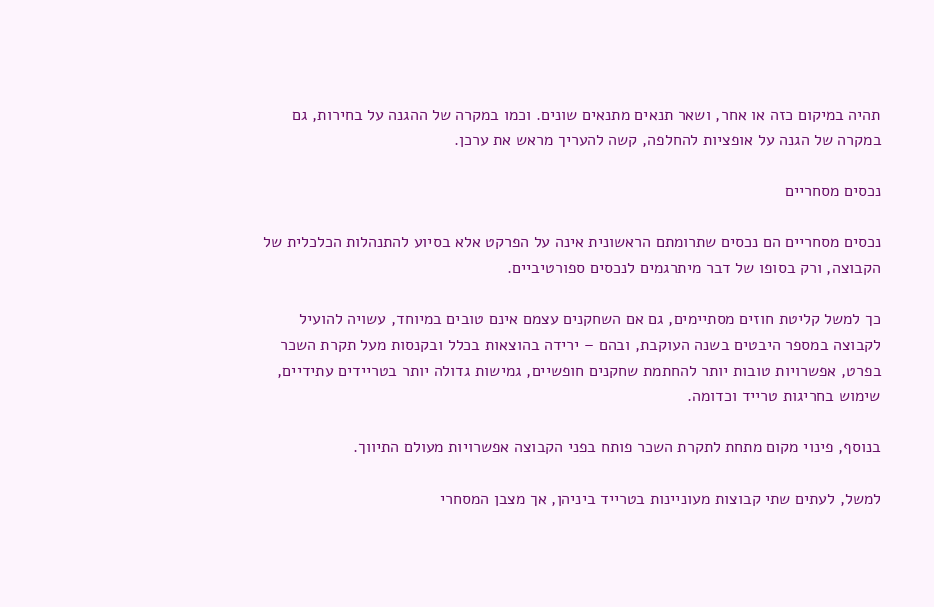תהיה במיקום כזה או אחר, ושאר תנאים מתנאים שונים. וכמו במקרה של ההגנה על בחירות, גם במקרה של הגנה על אופציות להחלפה, קשה להעריך מראש את ערכן.

נכסים מסחריים

נכסים מסחריים הם נכסים שתרומתם הראשונית אינה על הפרקט אלא בסיוע להתנהלות הכלכלית של הקבוצה, ורק בסופו של דבר מיתרגמים לנכסים ספורטיביים.

כך למשל קליטת חוזים מסתיימים, גם אם השחקנים עצמם אינם טובים במיוחד, עשויה להועיל לקבוצה במספר היבטים בשנה העוקבת, ובהם – ירידה בהוצאות בכלל ובקנסות מעל תקרת השכר בפרט, אפשרויות טובות יותר להחתמת שחקנים חופשיים, גמישות גדולה יותר בטריידים עתידיים, שימוש בחריגות טרייד וכדומה.

בנוסף, פינוי מקום מתחת לתקרת השכר פותח בפני הקבוצה אפשרויות מעולם התיווך.

למשל, לעתים שתי קבוצות מעוניינות בטרייד ביניהן, אך מצבן המסחרי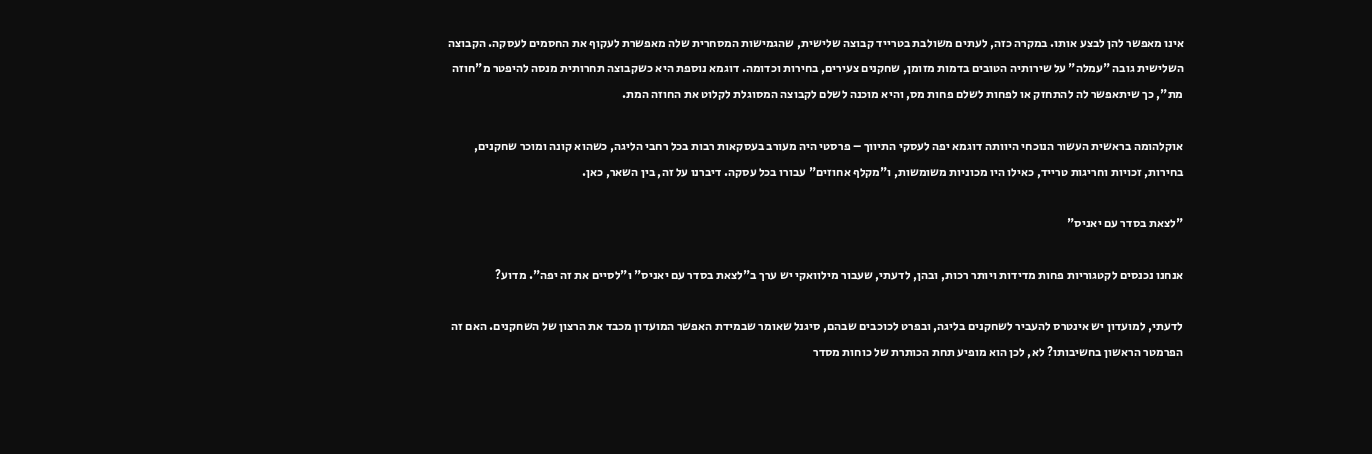אינו מאפשר להן לבצע אותו. במקרה כזה, לעתים משולבת בטרייד קבוצה שלישית, שהגמישות המסחרית שלה מאפשרת לעקוף את החסמים לעסקה. הקבוצה השלישית גובה "עמלה" על שירותיה הטובים בדמות מזומן, שחקנים צעירים, בחירות וכדומה. דוגמא נוספת היא כשקבוצה תחרותית מנסה להיפטר מ"חוזה מת", כך שיתאפשר לה להתחזק או לפחות לשלם פחות מס, והיא מוכנה לשלם לקבוצה המסוגלת לקלוט את החוזה המת.

אוקלהומה בראשית העשור הנוכחי היוותה דוגמא יפה לעסקי התיווך – פרסטי היה מעורב בעסקאות רבות בכל רחבי הליגה, כשהוא קונה ומוכר שחקנים, בחירות, זכויות וחריגות טרייד, כאילו היו מכוניות משומשות, ו"מקלף אחוזים" עבורו בכל עסקה. דיברנו על זה, בין השאר, כאן.

"לצאת בסדר עם יאניס"

אנחנו נכנסים לקטגוריות פחות מדידות ויותר רכות, ובהן, לדעתי, שעבור מילוואקי יש ערך ב"לצאת בסדר עם יאניס" ו"לסיים את זה יפה". מדוע?

לדעתי, למועדון יש אינטרס להעביר לשחקנים בליגה, ובפרט לכוכבים שבהם, סיגנל שאומר שבמידת האפשר המועדון מכבד את הרצון של השחקנים. האם זה הפרמטר הראשון בחשיבותו? לא, לכן הוא מופיע תחת הכותרת של כוחות מסדר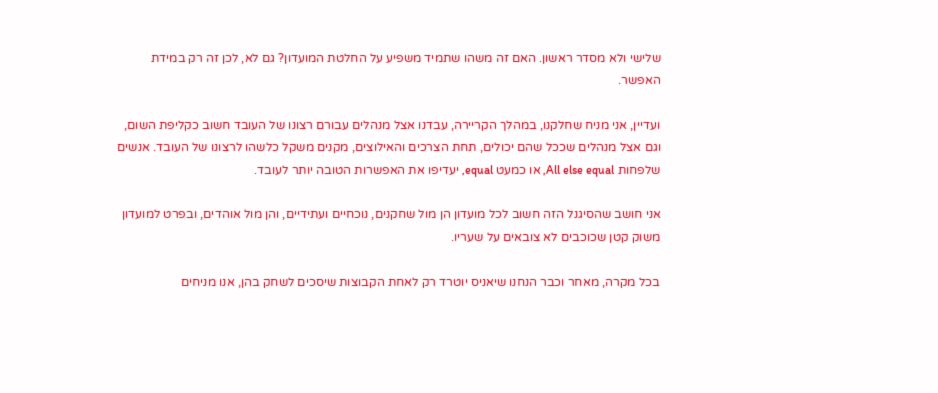שלישי ולא מסדר ראשון. האם זה משהו שתמיד משפיע על החלטת המועדון? גם לא, לכן זה רק במידת האפשר.

ועדיין, אני מניח שחלקנו, במהלך הקריירה, עבדנו אצל מנהלים עבורם רצונו של העובד חשוב כקליפת השום, וגם אצל מנהלים שככל שהם יכולים, תחת הצרכים והאילוצים, מקנים משקל כלשהו לרצונו של העובד. אנשים שלפחות All else equal, או כמעט equal, יעדיפו את האפשרות הטובה יותר לעובד.

אני חושב שהסיגנל הזה חשוב לכל מועדון הן מול שחקנים, נוכחיים ועתידיים, והן מול אוהדים, ובפרט למועדון משוק קטן שכוכבים לא צובאים על שעריו.

בכל מקרה, מאחר וכבר הנחנו שיאניס יוטרד רק לאחת הקבוצות שיסכים לשחק בהן, אנו מניחים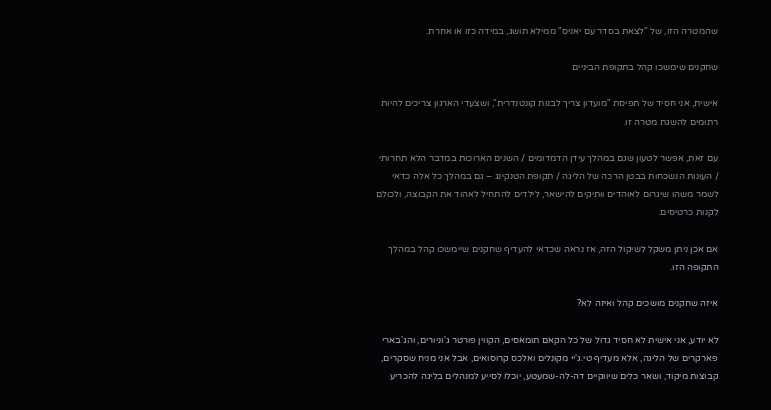שהמטרה הזו, של "לצאת בסדר עם יאניס" ממילא תושג, במידה כזו או אחרת.

שחקנים שימשכו קהל בתקופת הביניים

אישית, אני חסיד של תפיסת "מועדון צריך לבנות קונטנדרית", ושצעדי הארגון צריכים להיות רתומים להשגת מטרה זו.

עם זאת, אפשר לטעון שגם במהלך עידן הדמדומים / השנים הארוכות במדבר הלא תחרותי / העונות הנשכחות בבטן הרכה של הליגה / תקופת הטנקינג – גם במהלך כל אלה כדאי לשמר משהו שיגרום לאוהדים וותיקים להישאר, לילדים להתחיל לאהוד את הקבוצה, ולכולם לקנות כרטיסים.

אם אכן ניתן משקל לשיקול הזה, אז נראה שכדאי להעדיף שחקנים שיימשכו קהל במהלך התקופה הזו.

איזה שחקנים מושכים קהל ואיזה לא?

לא יודע, אני אישית לא חסיד גדול של כל הקאם תומאסים, הקווין פורטר ג'וניורים, והג'בארי פארקרים של הליגה, אלא מעדיף טי.ג'יי מקונלים ואלכס קרוסואים, אבל אני מניח שסקרים, קבוצות מיקוד, ושאר כלים שיווקיים דה-לה-שמעטע, יוכלו לסייע למנהלים בליגה להכריע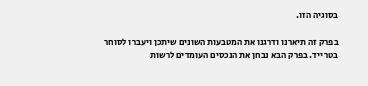בסוגיה הזו.

בפרק זה תיארנו ודרגנו את המטבעות השונים שיתכן ויעברו לסוחר בטרייד. בפרק הבא נבחן את הנכסים העומדים לרשות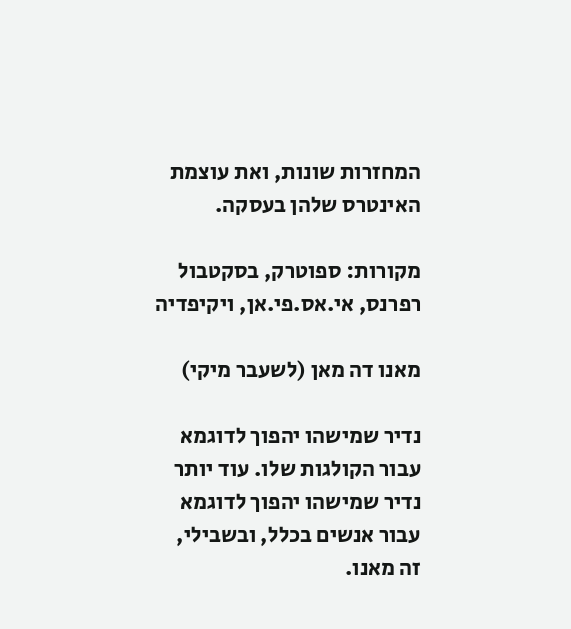המחזרות שונות, ואת עוצמת האינטרס שלהן בעסקה.

מקורות: ספוטרק, בסקטבול רפרנס, אי.אס.פי.אן, ויקיפדיה

מאנו דה מאן (לשעבר מיקי)

נדיר שמישהו יהפוך לדוגמא עבור הקולגות שלו. עוד יותר נדיר שמישהו יהפוך לדוגמא עבור אנשים בכלל, ובשבילי, זה מאנו.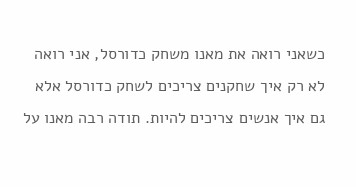כשאני רואה את מאנו משחק כדורסל, אני רואה לא רק איך שחקנים צריכים לשחק כדורסל אלא גם איך אנשים צריכים להיות. תודה רבה מאנו על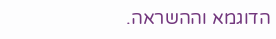הדוגמא וההשראה.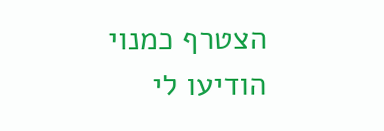הצטרף כמנוי
הודיעו לי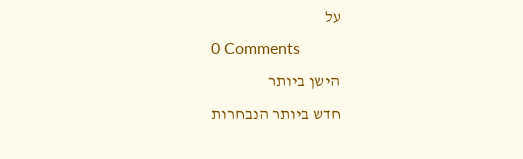על
0 Comments
הישן ביותר
חדש ביותר הנבחרות